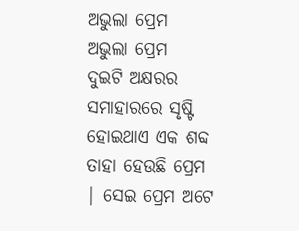ଅଭୁଲା ପ୍ରେମ
ଅଭୁଲା ପ୍ରେମ
ଦୁଇଟି ଅକ୍ଷରର ସମାହାରରେ ସୃଷ୍ଟି ହୋଇଥାଏ ଏକ ଶବ୍ଦ ତାହା ହେଉଛି ପ୍ରେମ | ସେଇ ପ୍ରେମ ଅଟେ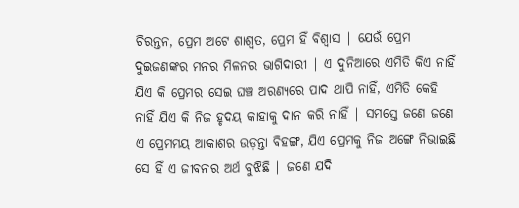ଚିରନ୍ତନ, ପ୍ରେମ ଅଟେ ଶାଶ୍ୱତ, ପ୍ରେମ ହିଁ ବିଶ୍ୱାସ | ଯେଉଁ ପ୍ରେମ ଦୁଇଜଣଙ୍କର ମନର ମିଳନର ଭାଗିଦାରୀ | ଏ ଦୁନିଆରେ ଏମିତି କିଏ ନାହିଁ ଯିଏ କି ପ୍ରେମର ସେଇ ଘଞ୍ଚ ଅରଣ୍ୟରେ ପାଦ ଥାପି ନାହିଁ, ଏମିତି କେହି ନାହିଁ ଯିଏ କି ନିଜ ହୃଦୟ କାହାକୁ ଦାନ କରି ନାହିଁ | ସମସ୍ତେ ଜଣେ ଜଣେ ଏ ପ୍ରେମମୟ ଆକାଶର ଉଡ଼ନ୍ତା ବିହଙ୍ଗ, ଯିଏ ପ୍ରେମକୁ ନିଜ ଅଙ୍ଗେ ନିଭାଇଛି ସେ ହିଁ ଏ ଜୀବନର ଅର୍ଥ ବୁଝିଛି | ଜଣେ ଯଦି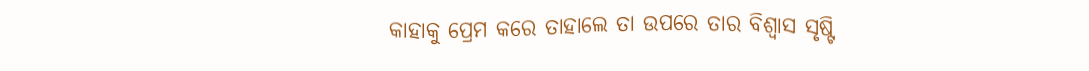କାହାକୁ ପ୍ରେମ କରେ ତାହାଲେ ତା ଉପରେ ତାର ବିଶ୍ୱାସ ସୃଷ୍ଟି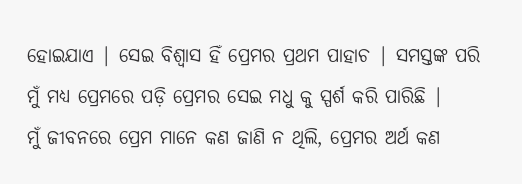ହୋଇଯାଏ | ସେଇ ବିଶ୍ୱାସ ହିଁ ପ୍ରେମର ପ୍ରଥମ ପାହାଚ | ସମସ୍ତଙ୍କ ପରି ମୁଁ ମଧ୍ୟ ପ୍ରେମରେ ପଡ଼ି ପ୍ରେମର ସେଇ ମଧୁ କୁ ସ୍ପର୍ଶ କରି ପାରିଛି |
ମୁଁ ଜୀବନରେ ପ୍ରେମ ମାନେ କଣ ଜାଣି ନ ଥିଲି, ପ୍ରେମର ଅର୍ଥ କଣ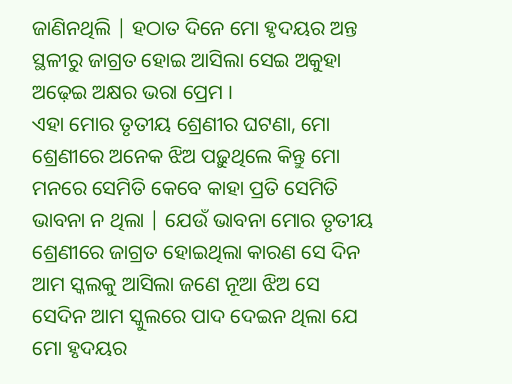ଜାଣିନଥିଲି | ହଠାତ ଦିନେ ମୋ ହୃଦୟର ଅନ୍ତ ସ୍ଥଳୀରୁ ଜାଗ୍ରତ ହୋଇ ଆସିଲା ସେଇ ଅକୁହା ଅଢ଼େଇ ଅକ୍ଷର ଭରା ପ୍ରେମ ।
ଏହା ମୋର ତୃତୀୟ ଶ୍ରେଣୀର ଘଟଣା, ମୋ ଶ୍ରେଣୀରେ ଅନେକ ଝିଅ ପଢ଼ୁଥିଲେ କିନ୍ତୁ ମୋ ମନରେ ସେମିତି କେବେ କାହା ପ୍ରତି ସେମିତି ଭାବନା ନ ଥିଲା | ଯେଉଁ ଭାବନା ମୋର ତୃତୀୟ ଶ୍ରେଣୀରେ ଜାଗ୍ରତ ହୋଇଥିଲା କାରଣ ସେ ଦିନ ଆମ ସ୍କଲକୁ ଆସିଲା ଜଣେ ନୂଆ ଝିଅ ସେ ସେଦିନ ଆମ ସ୍କୁଲରେ ପାଦ ଦେଇନ ଥିଲା ଯେ ମୋ ହୃଦୟର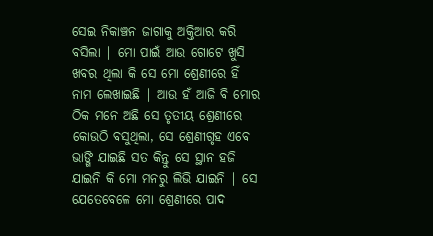ସେଇ ନିକାଞ୍ଚନ ଜାଗାକୁ ଅକ୍ତିଆର କରି ବସିଲା | ମୋ ପାଇଁ ଆଉ ଗୋଟେ ଖୁସି ଖବର ଥିଲା କି ସେ ମୋ ଶ୍ରେଣୀରେ ହିଁ ନାମ ଲେଖାଇଛି | ଆଉ ହଁ ଆଜି ବି ମୋର ଠିକ ମନେ ଅଛି ସେ ତୃତୀୟ ଶ୍ରେଣୀରେ କୋଉଠି ବସୁଥିଲା, ସେ ଶ୍ରେଣୀଗୃହ ଏବେ ଭାଙ୍ଗି ଯାଇଛି ସତ କିନ୍ତୁ ସେ ସ୍ଥାନ ହଜି ଯାଇନି କି ମୋ ମନରୁ ଲିଭି ଯାଇନି | ସେ ଯେତେବେଳେ ମୋ ଶ୍ରେଣୀରେ ପାଦ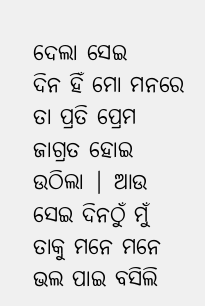ଦେଲା ସେଇ
ଦିନ ହିଁ ମୋ ମନରେ ତା ପ୍ରତି ପ୍ରେମ ଜାଗ୍ରତ ହୋଇ ଉଠିଲା | ଆଉ ସେଇ ଦିନଠୁଁ ମୁଁ ତାକୁ ମନେ ମନେ ଭଲ ପାଇ ବସିଲି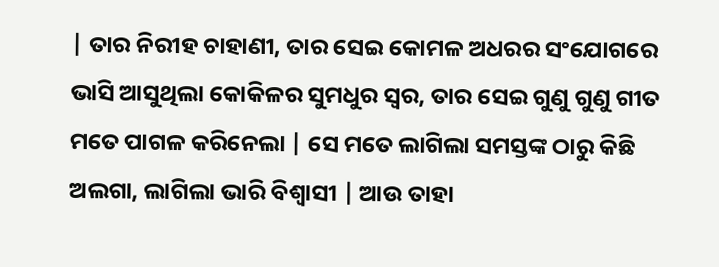| ତାର ନିରୀହ ଚାହାଣୀ, ତାର ସେଇ କୋମଳ ଅଧରର ସଂଯୋଗରେ ଭାସି ଆସୁଥିଲା କୋକିଳର ସୁମଧୁର ସ୍ୱର, ତାର ସେଇ ଗୁଣୁ ଗୁଣୁ ଗୀତ ମତେ ପାଗଳ କରିନେଲା | ସେ ମତେ ଲାଗିଲା ସମସ୍ତଙ୍କ ଠାରୁ କିଛି ଅଲଗା, ଲାଗିଲା ଭାରି ବିଶ୍ୱାସୀ | ଆଉ ତାହା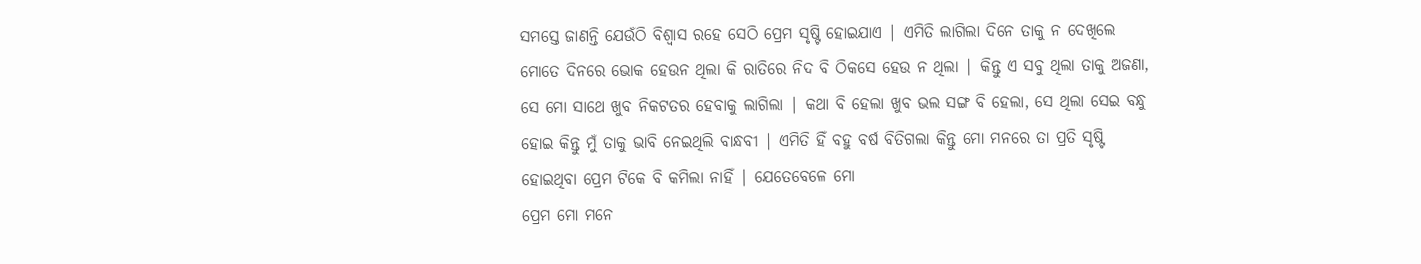ସମସ୍ତେ ଜାଣନ୍ତି ଯେଉଁଠି ବିଶ୍ୱାସ ରହେ ସେଠି ପ୍ରେମ ସୃଷ୍ଟି ହୋଇଯାଏ | ଏମିତି ଲାଗିଲା ଦିନେ ତାକୁ ନ ଦେଖିଲେ ମୋତେ ଦିନରେ ଭୋକ ହେଉନ ଥିଲା କି ରାତିରେ ନିଦ ବି ଠିକସେ ହେଉ ନ ଥିଲା | କିନ୍ତୁ ଏ ସବୁ ଥିଲା ତାକୁ ଅଜଣା, ସେ ମୋ ସାଥେ ଖୁବ ନିକଟତର ହେବାକୁ ଲାଗିଲା | କଥା ବି ହେଲା ଖୁବ ଭଲ ସଙ୍ଗ ବି ହେଲା, ସେ ଥିଲା ସେଇ ବନ୍ଧୁ ହୋଇ କିନ୍ତୁ ମୁଁ ତାକୁ ଭାବି ନେଇଥିଲି ବାନ୍ଧବୀ | ଏମିତି ହିଁ ବହୁ ବର୍ଷ ବିତିଗଲା କିନ୍ତୁ ମୋ ମନରେ ତା ପ୍ରତି ସୃଷ୍ଟି ହୋଇଥିବା ପ୍ରେମ ଟିକେ ବି କମିଲା ନାହିଁ | ଯେତେବେଳେ ମୋ
ପ୍ରେମ ମୋ ମନେ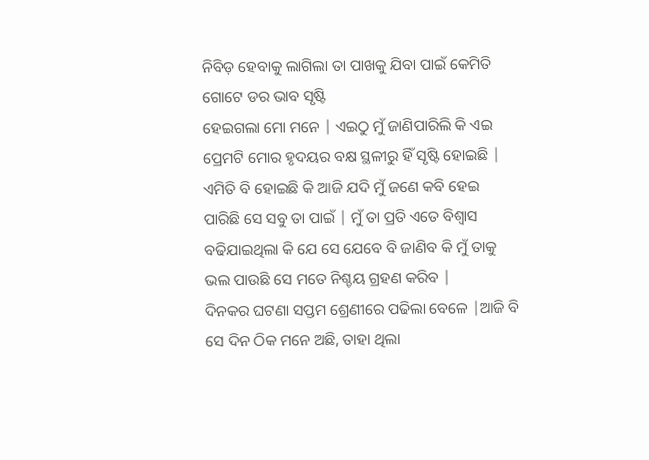ନିବିଡ଼ ହେବାକୁ ଲାଗିଲା ତା ପାଖକୁ ଯିବା ପାଇଁ କେମିତି ଗୋଟେ ଡର ଭାବ ସୃଷ୍ଟି
ହେଇଗଲା ମୋ ମନେ | ଏଇଠୁ ମୁଁ ଜାଣିପାରିଲି କି ଏଇ ପ୍ରେମଟି ମୋର ହୃଦୟର ବକ୍ଷ ସ୍ଥଳୀରୁ ହିଁ ସୃଷ୍ଟି ହୋଇଛି | ଏମିତି ବି ହୋଇଛି କି ଆଜି ଯଦି ମୁଁ ଜଣେ କବି ହେଇ ପାରିଛି ସେ ସବୁ ତା ପାଇଁ | ମୁଁ ତା ପ୍ରତି ଏତେ ବିଶ୍ୱାସ ବଢିଯାଇଥିଲା କି ଯେ ସେ ଯେବେ ବି ଜାଣିବ କି ମୁଁ ତାକୁ ଭଲ ପାଉଛି ସେ ମତେ ନିଶ୍ଚୟ ଗ୍ରହଣ କରିବ |
ଦିନକର ଘଟଣା ସପ୍ତମ ଶ୍ରେଣୀରେ ପଢିଲା ବେଳେ |ଆଜି ବି ସେ ଦିନ ଠିକ ମନେ ଅଛି, ତାହା ଥିଲା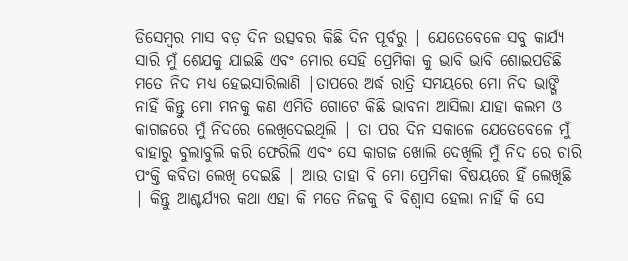ଡିସେମ୍ବର ମାସ ବଡ଼ ଦିନ ଉତ୍ସବର କିଛି ଦିନ ପୂର୍ବରୁ | ଯେତେବେଳେ ସବୁ କାର୍ଯ୍ୟ ସାରି ମୁଁ ଶେଯକୁ ଯାଇଛି ଏବଂ ମୋର ସେହି ପ୍ରେମିକା କୁ ଭାବି ଭାବି ଶୋଇପଡିଛି ମତେ ନିଦ ମଧ୍ୟ ହେଇସାରିଲାଣି |ତାପରେ ଅର୍ଦ୍ଧ ରାତ୍ରି ସମୟରେ ମୋ ନିଦ ଭାଙ୍ଗି ନାହିଁ କିନ୍ତୁ ମୋ ମନକୁ କଣ ଏମିତି ଗୋଟେ କିଛି ଭାବନା ଆସିଲା ଯାହା କଲମ ଓ କାଗଜରେ ମୁଁ ନିଦରେ ଲେଖିଦେଇଥିଲି | ତା ପର ଦିନ ସକାଳେ ଯେତେବେଳେ ମୁଁ ବାହାରୁ ବୁଲାବୁଲି କରି ଫେରିଲି ଏବଂ ସେ କାଗଜ ଖୋଲି ଦେଖିଲି ମୁଁ ନିଦ ରେ ଚାରି ପଂକ୍ତି କବିତା ଲେଖି ଦେଇଛି | ଆଉ ତାହା ବି ମୋ ପ୍ରେମିକା ବିଷୟରେ ହିଁ ଲେଖିଛି | କିନ୍ତୁ ଆଶ୍ଚର୍ଯ୍ୟର କଥା ଏହା କି ମତେ ନିଜକୁ ବି ବିଶ୍ୱାସ ହେଲା ନାହିଁ କି ସେ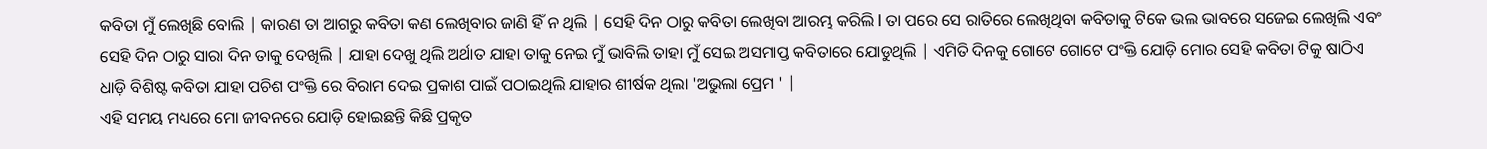କବିତା ମୁଁ ଲେଖିଛି ବୋଲି | କାରଣ ତା ଆଗରୁ କବିତା କଣ ଲେଖିବାର ଜାଣି ହିଁ ନ ଥିଲି | ସେହି ଦିନ ଠାରୁ କବିତା ଲେଖିବା ଆରମ୍ଭ କରିଲି l ତା ପରେ ସେ ରାତିରେ ଲେଖିଥିବା କବିତାକୁ ଟିକେ ଭଲ ଭାବରେ ସଜେଇ ଲେଖିଲି ଏବଂ ସେହି ଦିନ ଠାରୁ ସାରା ଦିନ ତାକୁ ଦେଖିଲି | ଯାହା ଦେଖୁ ଥିଲି ଅର୍ଥାତ ଯାହା ତାକୁ ନେଇ ମୁଁ ଭାବିଲି ତାହା ମୁଁ ସେଇ ଅସମାପ୍ତ କବିତାରେ ଯୋଡୁଥିଲି | ଏମିତି ଦିନକୁ ଗୋଟେ ଗୋଟେ ପଂକ୍ତି ଯୋଡ଼ି ମୋର ସେହି କବିତା ଟିକୁ ଷାଠିଏ ଧାଡ଼ି ବିଶିଷ୍ଟ କବିତା ଯାହା ପଚିଶ ପଂକ୍ତି ରେ ବିରାମ ଦେଇ ପ୍ରକାଶ ପାଇଁ ପଠାଇଥିଲି ଯାହାର ଶୀର୍ଷକ ଥିଲା 'ଅଭୁଲା ପ୍ରେମ ' |
ଏହି ସମୟ ମଧ୍ୟରେ ମୋ ଜୀବନରେ ଯୋଡ଼ି ହୋଇଛନ୍ତି କିଛି ପ୍ରକୃତ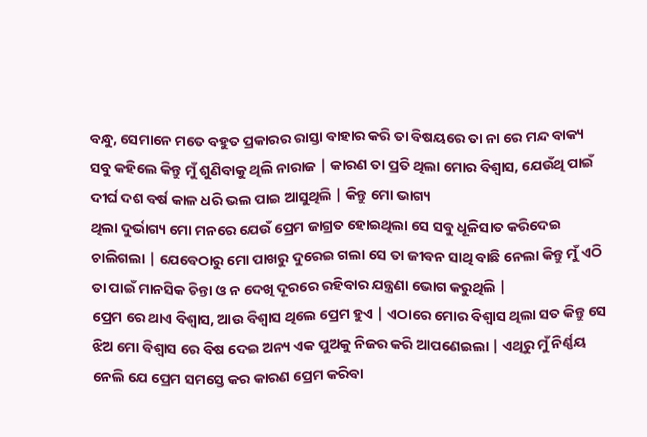ବନ୍ଧୁ, ସେମାନେ ମତେ ବହୁତ ପ୍ରକାରର ରାସ୍ତା ବାହାର କରି ତା ବିଷୟରେ ତା ନା ରେ ମନ୍ଦ ବାକ୍ୟ ସବୁ କହିଲେ କିନ୍ତୁ ମୁଁ ଶୁଣିବାକୁ ଥିଲି ନାରାଜ | କାରଣ ତା ପ୍ରତି ଥିଲା ମୋର ବିଶ୍ୱାସ, ଯେଉଁଥି ପାଇଁ ଦୀର୍ଘ ଦଶ ବର୍ଷ କାଳ ଧରି ଭଲ ପାଇ ଆସୁଥିଲି | କିନ୍ତୁ ମୋ ଭାଗ୍ୟ
ଥିଲା ଦୁର୍ଭାଗ୍ୟ ମୋ ମନରେ ଯେଉଁ ପ୍ରେମ ଜାଗ୍ରତ ହୋଇଥିଲା ସେ ସବୁ ଧୂଳିସାତ କରିଦେଇ ଚାଲିଗଲା | ଯେବେଠାରୁ ମୋ ପାଖରୁ ଦୁରେଇ ଗଲା ସେ ତା ଜୀବନ ସାଥି ବାଛି ନେଲା କିନ୍ତୁ ମୁଁ ଏଠି ତା ପାଇଁ ମାନସିକ ଚିନ୍ତା ଓ ନ ଦେଖି ଦୂରରେ ରହିବାର ଯନ୍ତ୍ରଣା ଭୋଗ କରୁଥିଲି |
ପ୍ରେମ ରେ ଥାଏ ବିଶ୍ୱାସ, ଆଉ ବିଶ୍ୱାସ ଥିଲେ ପ୍ରେମ ହୁଏ | ଏଠାରେ ମୋର ବିଶ୍ୱାସ ଥିଲା ସତ କିନ୍ତୁ ସେ ଝିଅ ମୋ ବିଶ୍ୱାସ ରେ ବିଷ ଦେଇ ଅନ୍ୟ ଏକ ପୁଅକୁ ନିଜର କରି ଆପଣେଇଲା | ଏଥିରୁ ମୁଁ ନିର୍ଣ୍ଣୟ ନେଲି ଯେ ପ୍ରେମ ସମସ୍ତେ କର କାରଣ ପ୍ରେମ କରିବା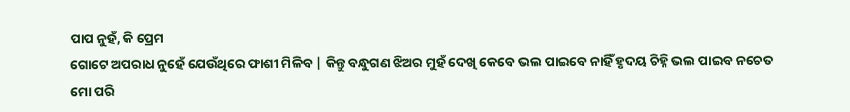ପାପ ନୁହଁ, କି ପ୍ରେମ
ଗୋଟେ ଅପରାଧ ନୁହେଁ ଯେଉଁଥିରେ ଫାଶୀ ମିଳିବ | କିନ୍ତୁ ବନ୍ଧୁଗଣ ଝିଅର ମୁହଁ ଦେଖି କେବେ ଭଲ ପାଇବେ ନାହିଁ ହୃଦୟ ଚିହ୍ନି ଭଲ ପାଇବ ନଚେତ ମୋ ପରି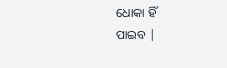ଧୋକା ହିଁ
ପାଇବ |